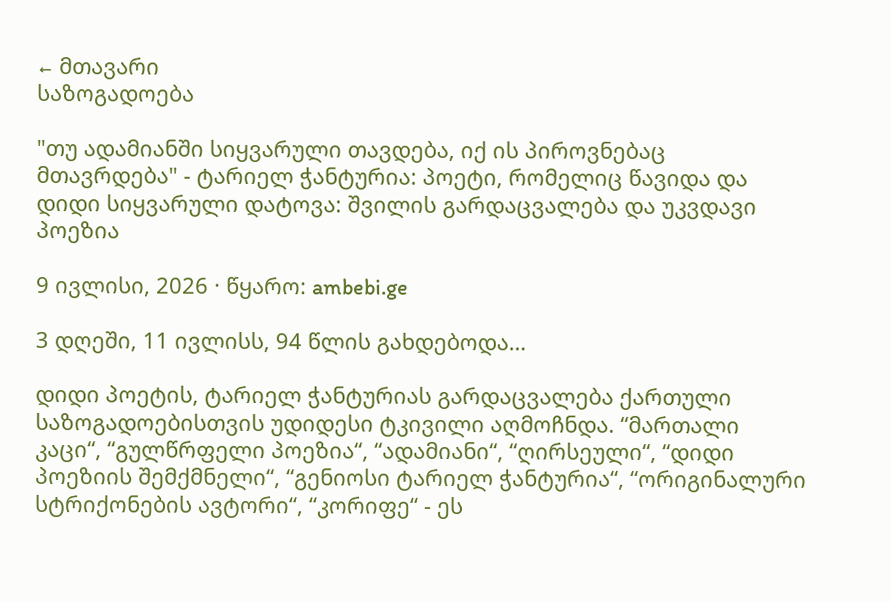← მთავარი
საზოგადოება

"თუ ადამიანში სიყვარული თავდება, იქ ის პიროვნებაც მთავრდება" - ტარიელ ჭანტურია: პოეტი, რომელიც წავიდა და დიდი სიყვარული დატოვა: შვილის გარდაცვალება და უკვდავი პოეზია

9 ივლისი, 2026 · წყარო: ambebi.ge

3 დღეში, 11 ივლისს, 94 წლის გახდებოდა…

დიდი პოეტის, ტარიელ ჭანტურიას გარდაცვალება ქართული საზოგადოებისთვის უდიდესი ტკივილი აღმოჩნდა. “მართალი კაცი“, “გულწრფელი პოეზია“, “ადამიანი“, “ღირსეული“, “დიდი პოეზიის შემქმნელი“, “გენიოსი ტარიელ ჭანტურია“, “ორიგინალური სტრიქონების ავტორი“, “კორიფე“ - ეს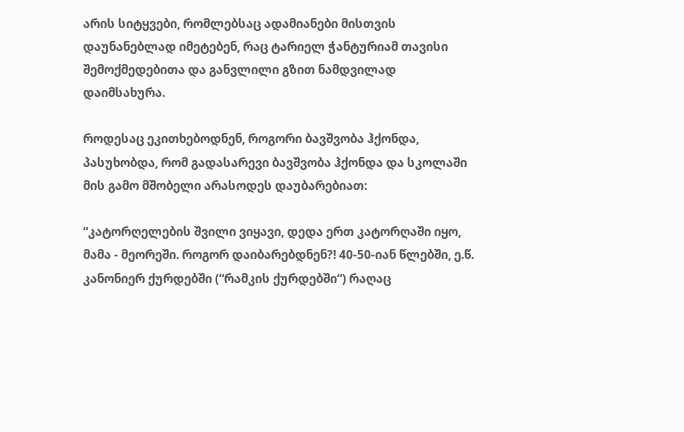არის სიტყვები, რომლებსაც ადამიანები მისთვის დაუნანებლად იმეტებენ, რაც ტარიელ ჭანტურიამ თავისი შემოქმედებითა და განვლილი გზით ნამდვილად დაიმსახურა.

როდესაც ეკითხებოდნენ, როგორი ბავშვობა ჰქონდა, პასუხობდა, რომ გადასარევი ბავშვობა ჰქონდა და სკოლაში მის გამო მშობელი არასოდეს დაუბარებიათ:

“კატორღელების შვილი ვიყავი, დედა ერთ კატორღაში იყო, მამა - მეორეში. როგორ დაიბარებდნენ?! 40-50-იან წლებში, ე.წ. კანონიერ ქურდებში (“რამკის ქურდებში“) რაღაც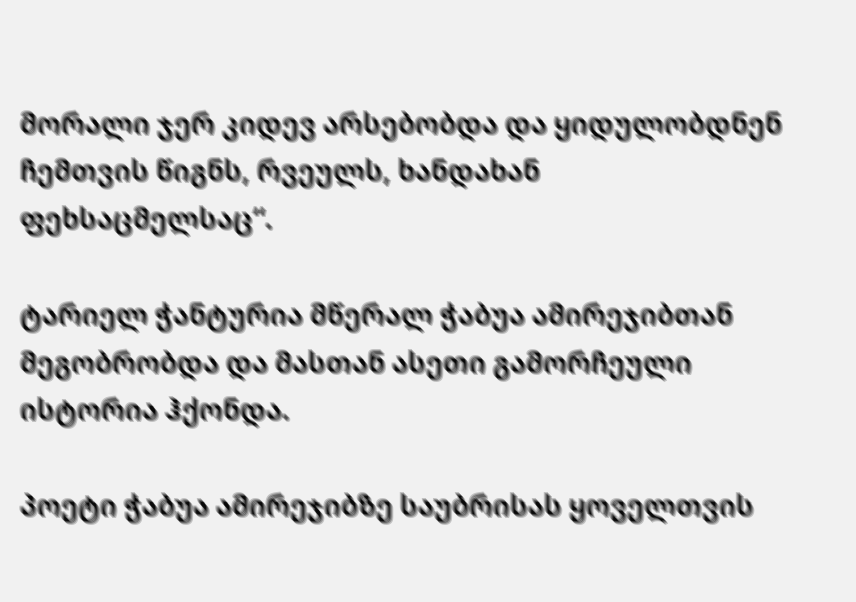მორალი ჯერ კიდევ არსებობდა და ყიდულობდნენ ჩემთვის წიგნს, რვეულს, ხანდახან ფეხსაცმელსაც“.

ტარიელ ჭანტურია მწერალ ჭაბუა ამირეჯიბთან მეგობრობდა და მასთან ასეთი გამორჩეული ისტორია ჰქონდა.

პოეტი ჭაბუა ამირეჯიბზე საუბრისას ყოველთვის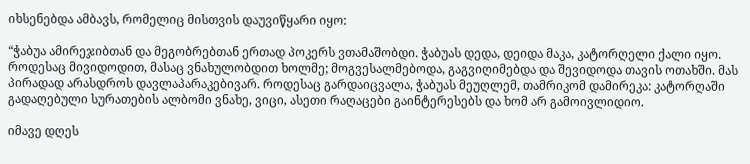იხსენებდა ამბავს, რომელიც მისთვის დაუვიწყარი იყო:

“ჭაბუა ამირეჯიბთან და მეგობრებთან ერთად პოკერს ვთამაშობდი. ჭაბუას დედა, დეიდა მაკა, კატორღელი ქალი იყო. როდესაც მივიდოდით, მასაც ვნახულობდით ხოლმე; მოგვესალმებოდა, გაგვიღიმებდა და შევიდოდა თავის ოთახში. მას პირადად არასდროს დავლაპარაკებივარ. როდესაც გარდაიცვალა, ჭაბუას მეუღლემ, თამრიკომ დამირეკა: კატორღაში გადაღებული სურათების ალბომი ვნახე, ვიცი, ასეთი რაღაცები გაინტერესებს და ხომ არ გამოივლიდიო.

იმავე დღეს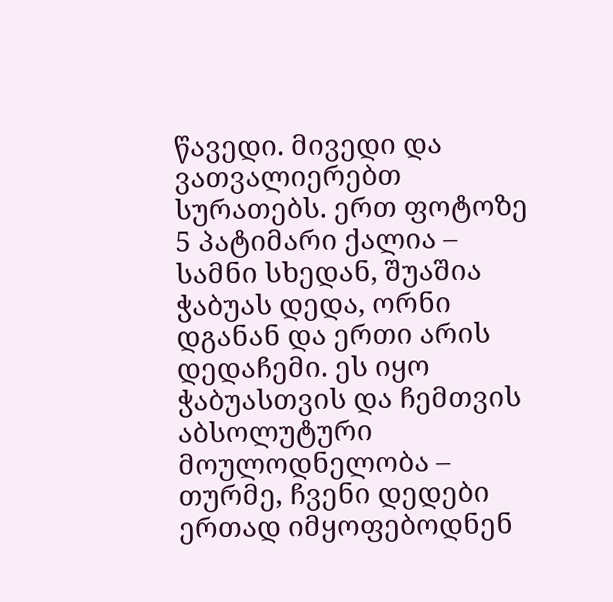წავედი. მივედი და ვათვალიერებთ სურათებს. ერთ ფოტოზე 5 პატიმარი ქალია – სამნი სხედან, შუაშია ჭაბუას დედა, ორნი დგანან და ერთი არის დედაჩემი. ეს იყო ჭაბუასთვის და ჩემთვის აბსოლუტური მოულოდნელობა – თურმე, ჩვენი დედები ერთად იმყოფებოდნენ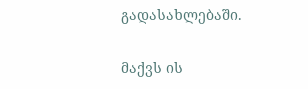გადასახლებაში.

მაქვს ის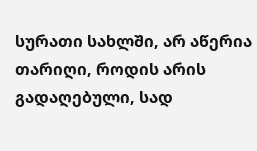სურათი სახლში, არ აწერია თარიღი, როდის არის გადაღებული, სად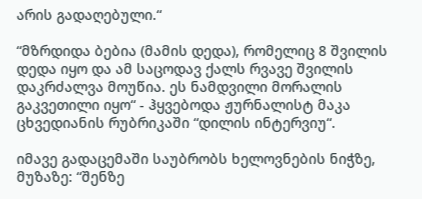არის გადაღებული.“

“მზრდიდა ბებია (მამის დედა), რომელიც 8 შვილის დედა იყო და ამ საცოდავ ქალს რვავე შვილის დაკრძალვა მოუწია. ეს ნამდვილი მორალის გაკვეთილი იყო“ - ჰყვებოდა ჟურნალისტ მაკა ცხვედიანის რუბრიკაში “დილის ინტერვიუ“.

იმავე გადაცემაში საუბრობს ხელოვნების ნიჭზე, მუზაზე: “შენზე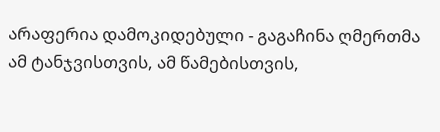არაფერია დამოკიდებული - გაგაჩინა ღმერთმა ამ ტანჯვისთვის, ამ წამებისთვის,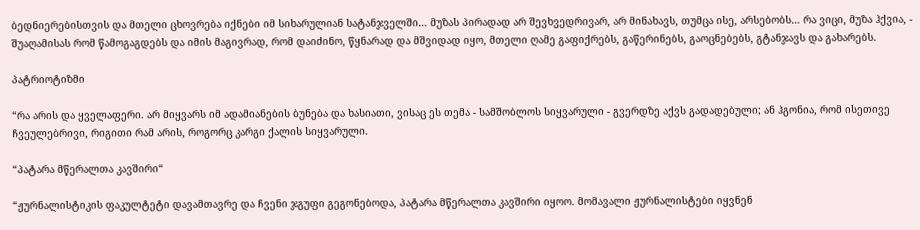ბედნიერებისთვის და მთელი ცხოვრება იქნები იმ სიხარულიან სატანჯველში… მუზას პირადად არ შევხვედრივარ, არ მინახავს, თუმცა ისე, არსებობს… რა ვიცი, მუზა ჰქვია, - შუაღამისას რომ წამოგაგდებს და იმის მაგივრად, რომ დაიძინო, წყნარად და მშვიდად იყო, მთელი ღამე გაფიქრებს, გაწერინებს, გაოცნებებს, გტანჯავს და გახარებს.

პატრიოტიზმი

“რა არის და ყველაფერი. არ მიყვარს იმ ადამიანების ბუნება და ხასიათი, ვისაც ეს თემა - სამშობლოს სიყვარული - გვერდზე აქვს გადადებული; ან ჰგონია, რომ ისეთივე ჩვეულებრივი, რიგითი რამ არის, როგორც კარგი ქალის სიყვარული.

“პატარა მწერალთა კავშირი“

“ჟურნალისტიკის ფაკულტეტი დავამთავრე და ჩვენი ჯგუფი გეგონებოდა, პატარა მწერალთა კავშირი იყოო. მომავალი ჟურნალისტები იყვნენ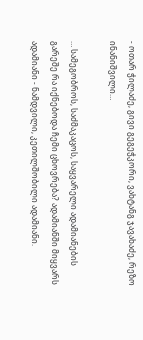- ოთარ ჭილაძე, გივი გეგეჭკორი, ვახტანგ ჯავახაძე, რეზო ინანიშვილი…

… სამეგობროს, საძმაკაცოს, საყვარელი ადამიანების გარეშე რა იქნებოდა ჩემი ცხოვრება? ადამიანში მიყვარს ადამიანი - ნამდვილი, კეთილშობილი ადამიანი.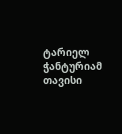ტარიელ ჭანტურიამ თავისი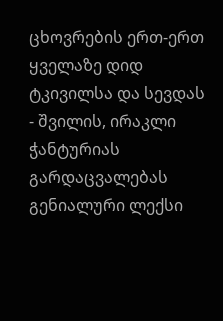ცხოვრების ერთ-ერთ ყველაზე დიდ ტკივილსა და სევდას - შვილის, ირაკლი ჭანტურიას გარდაცვალებას გენიალური ლექსი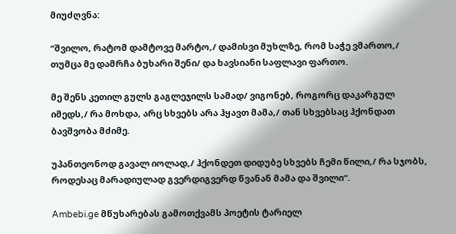მიუძღვნა:

“შვილო, რატომ დამტოვე მარტო,/ დამისვი მუხლზე, რომ საჭე ვმართო,/ თუმცა მე დამრჩა ბუხარი შენი/ და ხავსიანი საფლავი ფართო.

მე შენს კეთილ გულს გაგლეჯილს სამად/ ვიგონებ, როგორც დაკარგულ იმედს,/ რა მოხდა, არც სხვებს არა ჰყავთ მამა,/ თან სხვებსაც ჰქონდათ ბავშვობა მძიმე.

უპანთეონოდ გავალ იოლად,/ ჰქონდეთ დიდუბე სხვებს ჩემი წილი,/ რა სჯობს, როდესაც მარადიულად გვერდიგვერდ წვანან მამა და შვილი“.

Ambebi.ge მწუხარებას გამოთქვამს პოეტის ტარიელ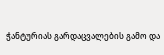ჭანტურიას გარდაცვალების გამო და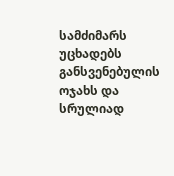სამძიმარს უცხადებს განსვენებულის ოჯახს და სრულიად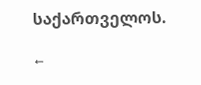საქართველოს.

←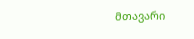მთავარი